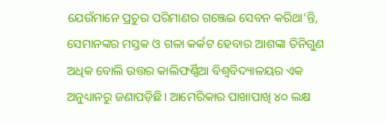ଯେଉଁମାନେ ପ୍ରଚୁର ପରିମାଣର ଗଞ୍ଜେଇ ସେବନ କରିଥା’ନ୍ତି, ସେମାନଙ୍କର ମସ୍ତକ ଓ ଗଳା କର୍କଟ ହେବାର ଆଶଙ୍କା ତିନିଗୁଣ ଅଧିକ ବୋଲି ଉତ୍ତର କାଲିଫର୍ଣ୍ଣିଆ ବିଶ୍ବବିଦ୍ୟାଳୟର ଏକ ଅନୁଧ୍ୟାନରୁ ଜଣାପଡ଼ିଛି। ଆମେରିକାର ପାଖାପାଖି ୪୦ ଲକ୍ଷ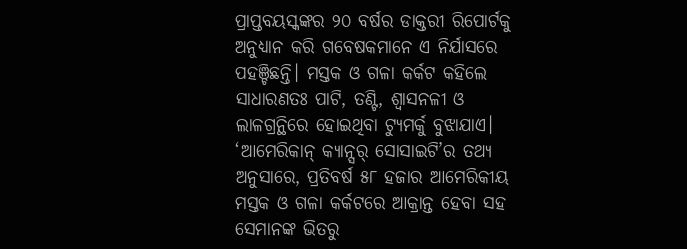ପ୍ରାପ୍ତବୟସ୍କଙ୍କର ୨୦ ବର୍ଷର ଡାକ୍ତରୀ ରିପୋର୍ଟକୁ ଅନୁଧ୍ୟାନ କରି ଗବେଷକମାନେ ଏ ନିର୍ଯାସରେ ପହଞ୍ଚିଛନ୍ତି। ମସ୍ତକ ଓ ଗଳା କର୍କଟ କହିଲେ ସାଧାରଣତଃ ପାଟି, ତଣ୍ଟି, ଶ୍ବାସନଳୀ ଓ ଲାଳଗ୍ରନ୍ଥିରେ ହୋଇଥିବା ଟ୍ୟୁମର୍କୁ ବୁଝାଯାଏ। ‘ଆମେରିକାନ୍ କ୍ୟାନ୍ସର୍ ସୋସାଇଟି’ର ତଥ୍ୟ ଅନୁସାରେ, ପ୍ରତିବର୍ଷ ୫୮ ହଜାର ଆମେରିକୀୟ ମସ୍ତକ ଓ ଗଳା କର୍କଟରେ ଆକ୍ରାନ୍ତ ହେବା ସହ ସେମାନଙ୍କ ଭିତରୁ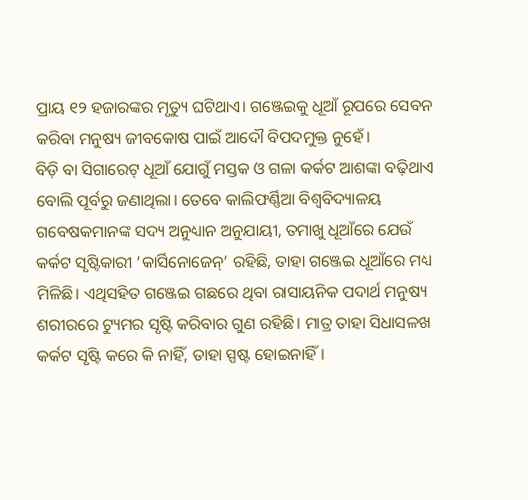ପ୍ରାୟ ୧୨ ହଜାରଙ୍କର ମୃତ୍ୟୁ ଘଟିଥାଏ। ଗଞ୍ଜେଇକୁ ଧୂଆଁ ରୂପରେ ସେବନ କରିବା ମନୁଷ୍ୟ ଜୀବକୋଷ ପାଇଁ ଆଦୌ ବିପଦମୁକ୍ତ ନୁହେଁ।
ବିଡ଼ି ବା ସିଗାରେଟ୍ ଧୂଆଁ ଯୋଗୁଁ ମସ୍ତକ ଓ ଗଳା କର୍କଟ ଆଶଙ୍କା ବଢ଼ିଥାଏ ବୋଲି ପୂର୍ବରୁ ଜଣାଥିଲା। ତେବେ କାଲିଫର୍ଣ୍ଣିଆ ବିଶ୍ବବିଦ୍ୟାଳୟ ଗବେଷକମାନଙ୍କ ସଦ୍ୟ ଅନୁଧ୍ୟାନ ଅନୁଯାୟୀ, ତମାଖୁ ଧୂଆଁରେ ଯେଉଁ କର୍କଟ ସୃଷ୍ଟିକାରୀ ‘କାର୍ସିନୋଜେନ୍’ ରହିଛି, ତାହା ଗଞ୍ଜେଇ ଧୂଆଁରେ ମଧ୍ୟ ମିଳିଛି। ଏଥିସହିତ ଗଞ୍ଜେଇ ଗଛରେ ଥିବା ରାସାୟନିକ ପଦାର୍ଥ ମନୁଷ୍ୟ ଶରୀରରେ ଟ୍ୟୁମର ସୃଷ୍ଟି କରିବାର ଗୁଣ ରହିଛି। ମାତ୍ର ତାହା ସିଧାସଳଖ କର୍କଟ ସୃଷ୍ଟି କରେ କି ନାହିଁ, ତାହା ସ୍ପଷ୍ଟ ହୋଇନାହିଁ।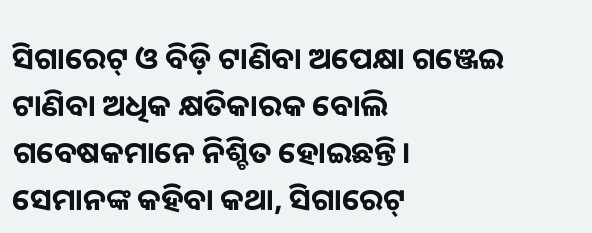ସିଗାରେଟ୍ ଓ ବିଡ଼ି ଟାଣିବା ଅପେକ୍ଷା ଗଞ୍ଜେଇ ଟାଣିବା ଅଧିକ କ୍ଷତିକାରକ ବୋଲି ଗବେଷକମାନେ ନିଶ୍ଚିତ ହୋଇଛନ୍ତି। ସେମାନଙ୍କ କହିବା କଥା, ସିଗାରେଟ୍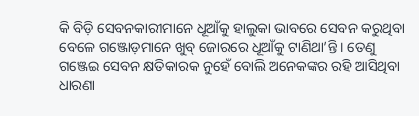କି ବିଡ଼ି ସେବନକାରୀମାନେ ଧୂଆଁକୁ ହାଲୁକା ଭାବରେ ସେବନ କରୁଥିବା ବେଳେ ଗଞ୍ଜୋଡ଼ମାନେ ଖୁବ୍ ଜୋରରେ ଧୂଆଁକୁ ଟାଣିଥା’ନ୍ତି। ତେଣୁ ଗଞ୍ଜେଇ ସେବନ କ୍ଷତିକାରକ ନୁହେଁ ବୋଲି ଅନେକଙ୍କର ରହି ଆସିଥିବା ଧାରଣା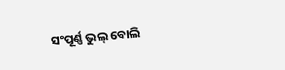ସଂପୂର୍ଣ୍ଣ ଭୁଲ୍ ବୋଲି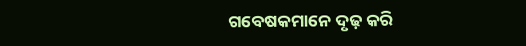ଗବେଷକମାନେ ଦୃଢ଼ କରି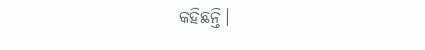କହିଛନ୍ତି।